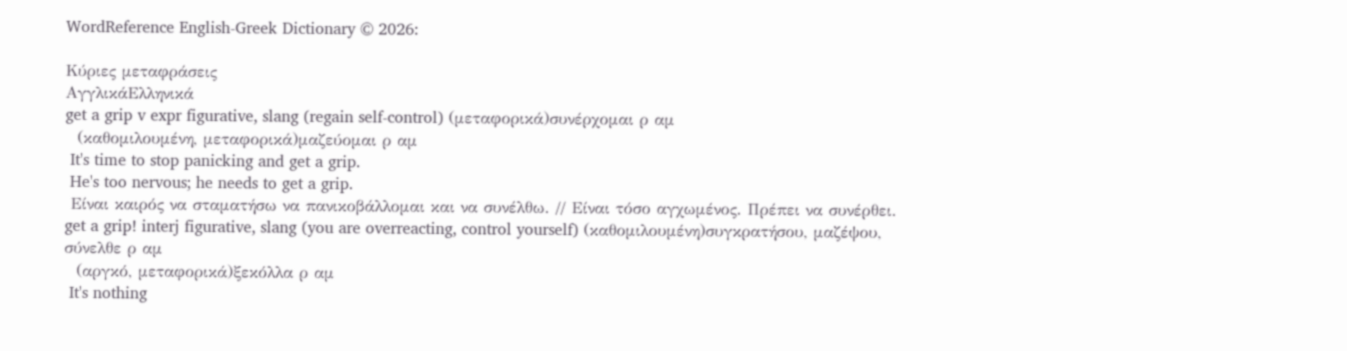WordReference English-Greek Dictionary © 2026:

Κύριες μεταφράσεις
ΑγγλικάΕλληνικά
get a grip v expr figurative, slang (regain self-control) (μεταφορικά)συνέρχομαι ρ αμ
  (καθομιλουμένη, μεταφορικά)μαζεύομαι ρ αμ
 It's time to stop panicking and get a grip.
 He's too nervous; he needs to get a grip.
 Είναι καιρός να σταματήσω να πανικοβάλλομαι και να συνέλθω. // Είναι τόσο αγχωμένος. Πρέπει να συνέρθει.
get a grip! interj figurative, slang (you are overreacting, control yourself) (καθομιλουμένη)συγκρατήσου, μαζέψου, σύνελθε ρ αμ
  (αργκό, μεταφορικά)ξεκόλλα ρ αμ
 It's nothing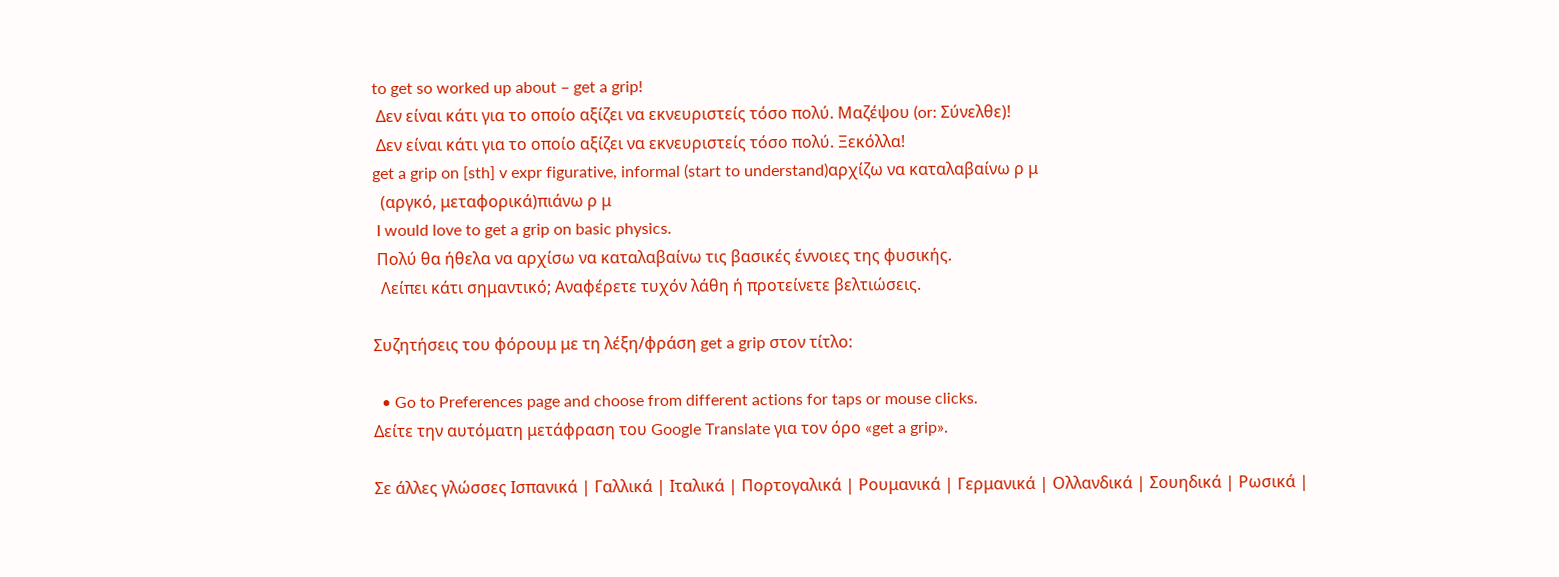to get so worked up about – get a grip!
 Δεν είναι κάτι για το οποίο αξίζει να εκνευριστείς τόσο πολύ. Μαζέψου (or: Σύνελθε)!
 Δεν είναι κάτι για το οποίο αξίζει να εκνευριστείς τόσο πολύ. Ξεκόλλα!
get a grip on [sth] v expr figurative, informal (start to understand)αρχίζω να καταλαβαίνω ρ μ
  (αργκό, μεταφορικά)πιάνω ρ μ
 I would love to get a grip on basic physics.
 Πολύ θα ήθελα να αρχίσω να καταλαβαίνω τις βασικές έννοιες της φυσικής.
  Λείπει κάτι σημαντικό; Αναφέρετε τυχόν λάθη ή προτείνετε βελτιώσεις.

Συζητήσεις του φόρουμ με τη λέξη/φράση get a grip στον τίτλο:

  • Go to Preferences page and choose from different actions for taps or mouse clicks.
Δείτε την αυτόματη μετάφραση του Google Translate για τον όρο «get a grip».

Σε άλλες γλώσσες Ισπανικά | Γαλλικά | Ιταλικά | Πορτογαλικά | Ρουμανικά | Γερμανικά | Ολλανδικά | Σουηδικά | Ρωσικά |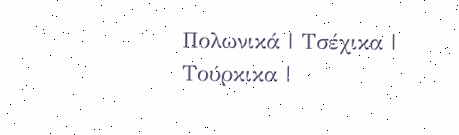Πολωνικά | Τσέχικα | Τούρκικα |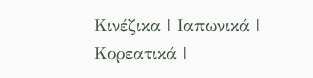Κινέζικα | Ιαπωνικά | Κορεατικά |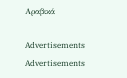Αραβικά

Advertisements
Advertisements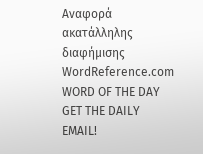Αναφορά ακατάλληλης διαφήμισης
WordReference.com
WORD OF THE DAY
GET THE DAILY EMAIL!